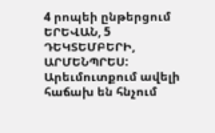4 րոպեի ընթերցում
ԵՐԵՎԱՆ, 5 ԴԵԿՏԵՄԲԵՐԻ, ԱՐՄԵՆՊՐԵՍ: Արեւմուտքում ավելի հաճախ են հնչում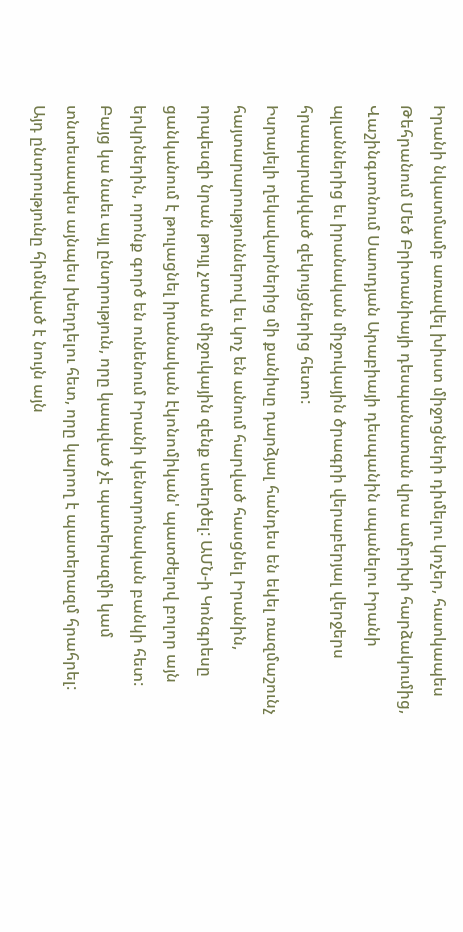Իրանի նկատմամբ առավել խիստ միջոցների դիմելու կոչեր, հատկապես Թեհրանում Մեծ Բրիտանիայի դեսպանատան վրա ամբոխի հարձակումից, Վաշինգտոնում Սաուդյան Արաբիայի դեսպանին սպանելու Իրանի պլաններից եւ իրանական միջուկային ծրագրի վերաբերյալ վերջերս հրապարակված զեկույցներից հետո:
Իսրայելի ղեկավարներից մի քանիսը դարձյալ հանդես են եկել ռազմաշունչ հայտարարություններով եւ կոչ են անում հարված հասցնել Իրանին, որպեսզի նրան թույլ չտան միջուկային զենք ստեղծել: ԱՄՆ-ի Կոնգրեսը ցանկանում է թուլացնել իրանական էկոնոմիկան' պատժելով բոլոր այն երկրներին, որոնք գործ են ունենում Իրանի կենտրոնական բանկի հետ:
Բայց կա նաեւ այլ ընտրություն, որը կապված չէ պատերազմի կամ տնտեսապես այնպես խեղդելու հետ, որը կարող է պատերազմ հրահրել: Այդ ընտրությունը հիմնված է նույն այն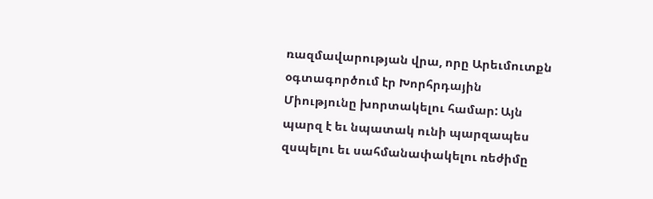ռազմավարության վրա, որը Արեւմուտքն օգտագործում էր Խորհրդային Միությունը խորտակելու համար: Այն պարզ է եւ նպատակ ունի պարզապես զսպելու եւ սահմանափակելու ռեժիմը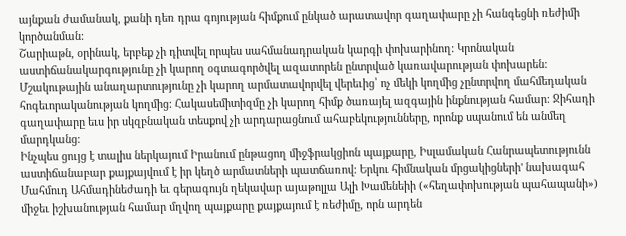այնքան ժամանակ, քանի դեռ դրա գոյության հիմքում ընկած արատավոր գաղափարը չի հանգեցնի ռեժիմի կործանման:
Շարիաթն, օրինակ, երբեք չի դիտվել որպես սահմանադրական կարգի փոխարինող: Կրոնական աստիճանակարգությունը չի կարող օգտագործվել ազատորեն ընտրված կառավարության փոխարեն: Մշակութային անաղարտությունը չի կարող արմատավորվել վերեւից՝ ոչ մեկի կողմից չընտրվող մահմեդական հոգեւորականության կողմից: Հակասեմիտիզմը չի կարող հիմք ծառայել ազգային ինքնության համար: Ջիհադի գաղափարը եւս իր սկզբնական տեսքով չի արդարացնում ահաբեկությունները, որոնք սպանում են անմեղ մարդկանց:
Ինչպես ցույց է տալիս ներկայում Իրանում ընթացող միջֆրակցիոն պայքարը, Իսլամական Հանրապետությունն աստիճանաբար քայքայվում է իր կեղծ արմատների պատճառով: Երկու հիմնական մրցակիցների' նախագահ Մահմուդ Ահմադինեժադի եւ գերագույն ղեկավար այաթոլլա Ալի Խամենեիի («հեղափոխության պահապանի») միջեւ իշխանության համար մղվող պայքարը քայքայում է ռեժիմը, որն արդեն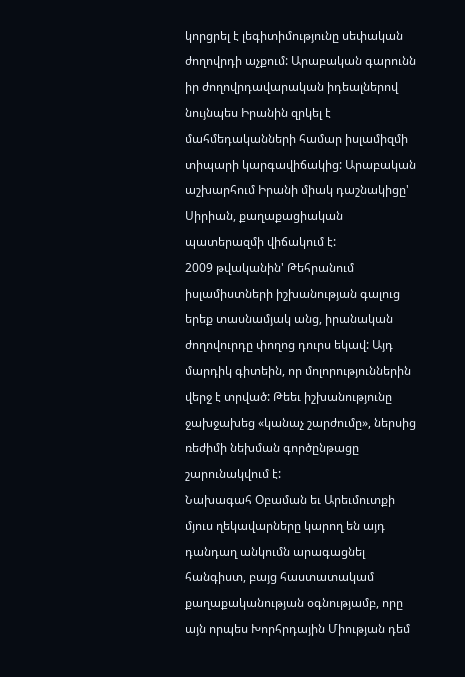կորցրել է լեգիտիմությունը սեփական ժողովրդի աչքում: Արաբական գարունն իր ժողովրդավարական իդեալներով նույնպես Իրանին զրկել է մահմեդականների համար իսլամիզմի տիպարի կարգավիճակից: Արաբական աշխարհում Իրանի միակ դաշնակիցը' Սիրիան, քաղաքացիական պատերազմի վիճակում է:
2009 թվականին' Թեհրանում իսլամիստների իշխանության գալուց երեք տասնամյակ անց, իրանական ժողովուրդը փողոց դուրս եկավ: Այդ մարդիկ գիտեին, որ մոլորություններին վերջ է տրված: Թեեւ իշխանությունը ջախջախեց «կանաչ շարժումը», ներսից ռեժիմի նեխման գործընթացը շարունակվում է:
Նախագահ Օբաման եւ Արեւմուտքի մյուս ղեկավարները կարող են այդ դանդաղ անկումն արագացնել հանգիստ, բայց հաստատակամ քաղաքականության օգնությամբ, որը այն որպես Խորհրդային Միության դեմ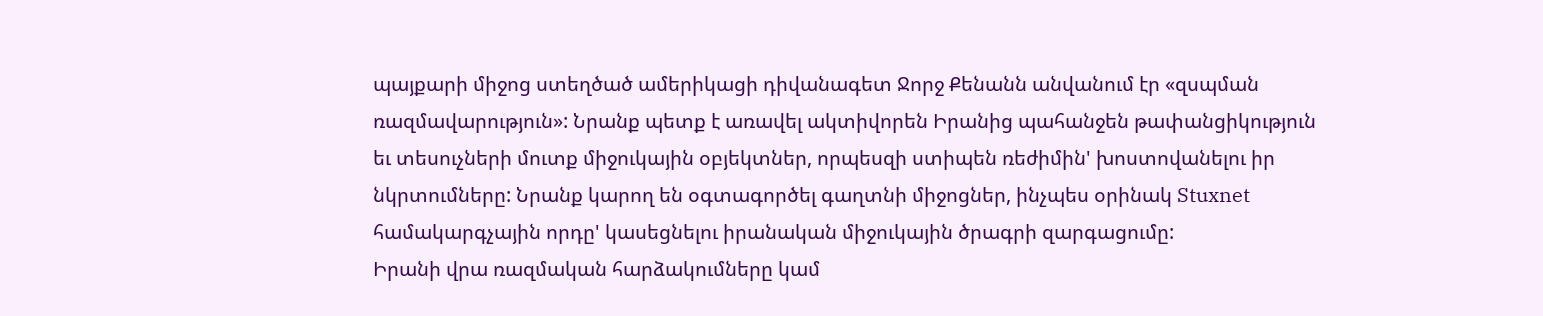պայքարի միջոց ստեղծած ամերիկացի դիվանագետ Ջորջ Քենանն անվանում էր «զսպման ռազմավարություն»: Նրանք պետք է առավել ակտիվորեն Իրանից պահանջեն թափանցիկություն եւ տեսուչների մուտք միջուկային օբյեկտներ, որպեսզի ստիպեն ռեժիմին' խոստովանելու իր նկրտումները: Նրանք կարող են օգտագործել գաղտնի միջոցներ, ինչպես օրինակ Stuxnet համակարգչային որդը' կասեցնելու իրանական միջուկային ծրագրի զարգացումը:
Իրանի վրա ռազմական հարձակումները կամ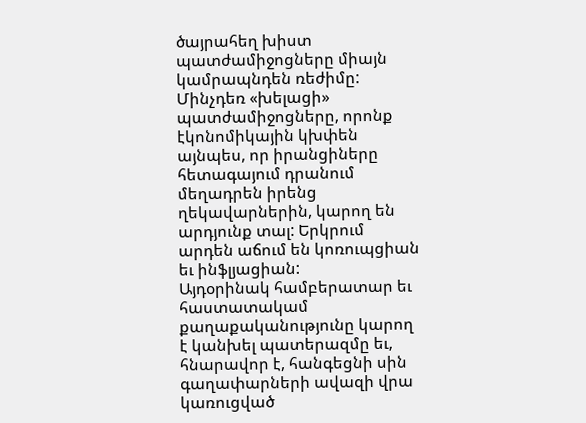ծայրահեղ խիստ պատժամիջոցները միայն կամրապնդեն ռեժիմը: Մինչդեռ «խելացի» պատժամիջոցները, որոնք էկոնոմիկային կխփեն այնպես, որ իրանցիները հետագայում դրանում մեղադրեն իրենց ղեկավարներին, կարող են արդյունք տալ: Երկրում արդեն աճում են կոռուպցիան եւ ինֆլյացիան:
Այդօրինակ համբերատար եւ հաստատակամ քաղաքականությունը կարող է կանխել պատերազմը եւ, հնարավոր է, հանգեցնի սին գաղափարների ավազի վրա կառուցված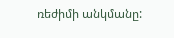ռեժիմի անկմանը: